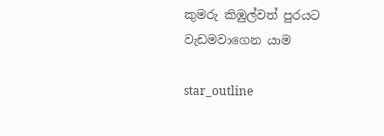කුමරු කිඹුල්වත් පුරයට වැඩමවාගෙන යාම

star_outline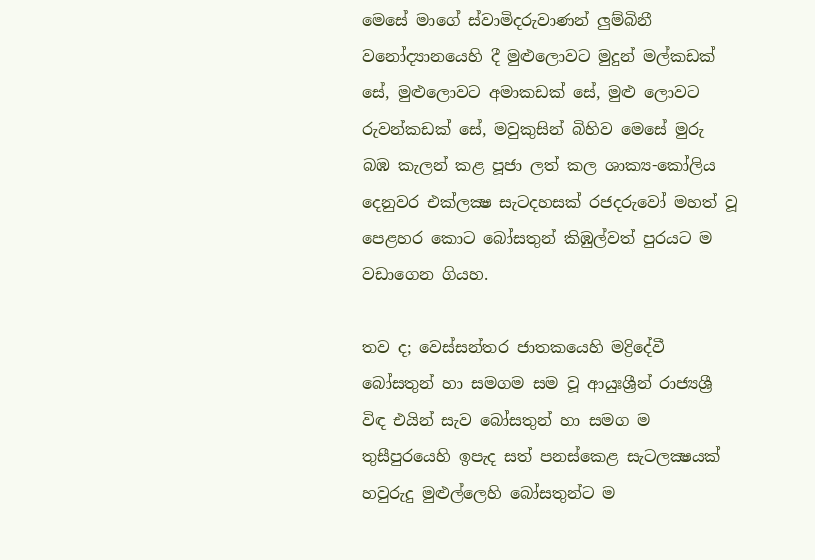මෙසේ මාගේ ස්වාමිදරුවාණන් ලුම්බිනී වනෝද්‍යානයෙහි දී මුළුලොවට මුදුන් මල්කඩක් සේ, මුළුලොවට අමාකඩක් සේ, මුළු ලොවට රුවන්කඩක් සේ, මවුකුසින් බිහිව මෙසේ මුරු බඹ කැලන් කළ පූජා ලත් කල ශාක්‍ය-කෝලිය දෙනුවර එක්ලක්‍ෂ සැටදහසක් රජදරුවෝ මහත් වූ පෙළහර කොට බෝසතුන් කිඹුල්වත් පුරයට ම වඩාගෙන ගියහ.

තව ද; වෙස්සන්තර ජාතකයෙහි මද්‍රිදේවී බෝසතුන් හා සමගම සම වූ ආයුඃශ්‍රීන් රාජ්‍යශ්‍රී විඳ එයින් සැව බෝසතුන් හා සමග ම තුසීපුරයෙහි ඉපැද සත් පනස්කෙළ සැටලක්‍ෂයක් හවුරුදු මුළුල්ලෙහි බෝසතුන්ට ම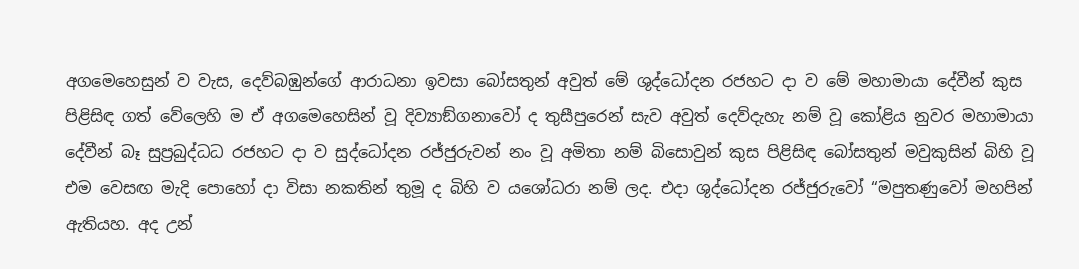අගමෙහෙසුන් ව වැස, දෙව්බඹුන්ගේ ආරාධනා ඉවසා බෝසතුන් අවුත් මේ ශුද්ධෝදන රජහට දා ව මේ මහාමායා දේවීන් කුස පිළිසිඳ ගත් වේලෙහි ම ඒ අගමෙහෙසින් වූ දිව්‍යාඞ්ගනාවෝ ද තුසීපුරෙන් සැව අවුත් දෙව්දැහැ නම් වූ කෝළිය නුවර මහාමායා දේවීන් බෑ සුප්‍රබුද්ධධ රජහට දා ව සුද්ධෝදන රජ්ජුරුවන් නං වූ අමිතා නම් බිසොවුන් කුස පිළිසිඳ බෝසතුන් මවුකුසින් බිහි වූ එම වෙසඟ මැදි පොහෝ දා විසා නකතින් තුමූ ද බිහි ව යශෝධරා නම් ලද. එදා ශුද්ධෝදන රජ්ජුරුවෝ “මපුතණුවෝ මහපින් ඇතියහ. අද උන්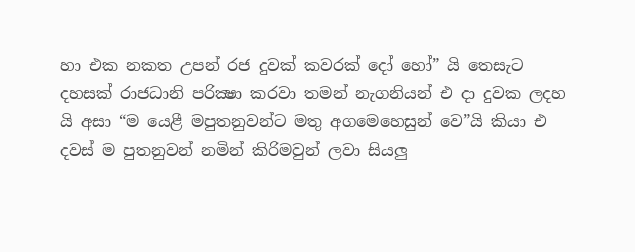හා එක නකත උපන් රජ දුවක් කවරක් දෝ හෝ” යි තෙසැට දහසක් රාජධානි පරික්‍ෂා කරවා තමන් නැගනියන් එ දා දුවක ලදහ යි අසා “ම යෙළී මපුතනුවන්ට මතු අගමෙහෙසුන් වෙ”යි කියා එ දවස් ම පුතනුවන් නමින් කිරිමවුන් ලවා සියලු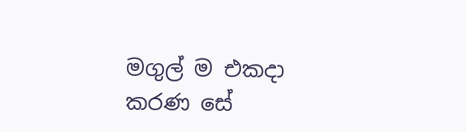මගුල් ම එකදා කරණ සේ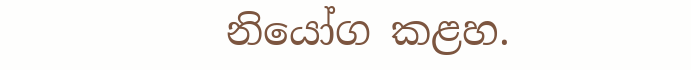නියෝග කළහ.